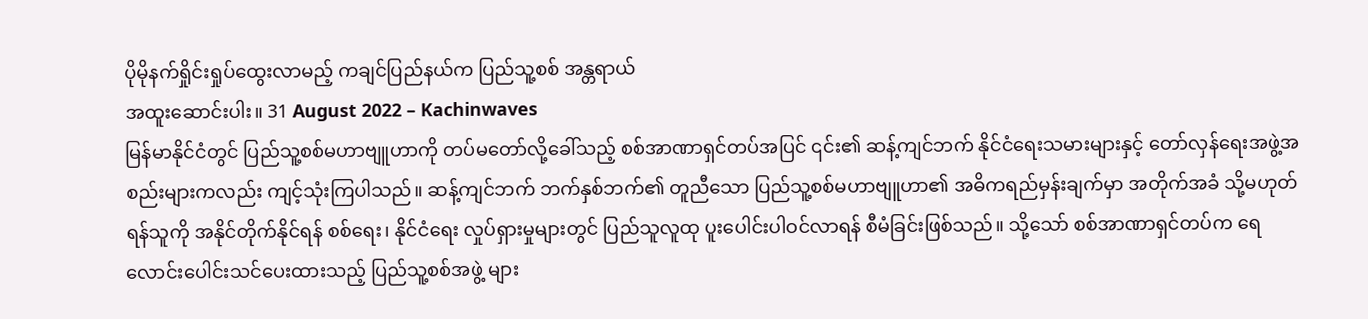ပိုမိုနက်ရှိုင်းရှုပ်ထွေးလာမည့် ကချင်ပြည်နယ်က ပြည်သူ့စစ် အန္တရာယ်
အထူးဆောင်းပါး။ 31 August 2022 – Kachinwaves
မြန်မာနိုင်ငံတွင် ပြည်သူ့စစ်မဟာဗျူဟာကို တပ်မတော်လို့ခေါ်သည့် စစ်အာဏာရှင်တပ်အပြင် ၎င်း၏ ဆန့်ကျင်ဘက် နိုင်ငံရေးသမားများနှင့် တော်လှန်ရေးအဖွဲ့အစည်းများကလည်း ကျင့်သုံးကြပါသည်။ ဆန့်ကျင်ဘက် ဘက်နှစ်ဘက်၏ တူညီသော ပြည်သူ့စစ်မဟာဗျူဟာ၏ အဓိကရည်မှန်းချက်မှာ အတိုက်အခံ သို့မဟုတ် ရန်သူကို အနိုင်တိုက်နိုင်ရန် စစ်ရေး၊ နိုင်ငံရေး လှုပ်ရှားမှုများတွင် ပြည်သူလူထု ပူးပေါင်းပါဝင်လာရန် စီမံခြင်းဖြစ်သည်။ သို့သော် စစ်အာဏာရှင်တပ်က ရေလောင်းပေါင်းသင်ပေးထားသည့် ပြည်သူ့စစ်အဖွဲ့ များ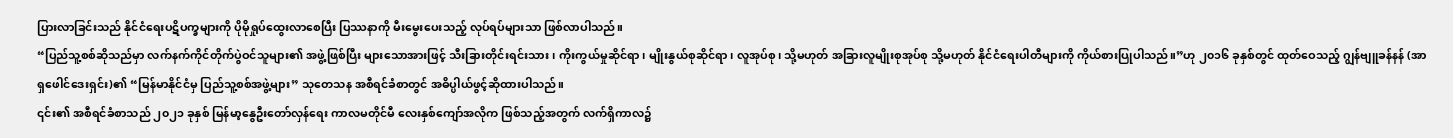ပြားလာခြင်းသည် နိုင်ငံရေးပဋိပက္ခများကို ပိုမိုရှုပ်ထွေးလာစေပြီး ပြဿနာကို မီးမွေးပေးသည့် လုပ်ရပ်များသာ ဖြစ်လာပါသည်။
“ပြည်သူ့စစ်ဆိုသည်မှာ လက်နက်ကိုင်တိုက်ပွဲဝင်သူများ၏ အဖွဲ့ဖြစ်ပြီး များသောအားဖြင့် သီးခြားတိုင်းရင်းသား၊ ကိုးကွယ်မှုဆိုင်ရာ၊ မျိုးနွယ်စုဆိုင်ရာ၊ လူအုပ်စု၊ သို့မဟုတ် အခြားလူမျိုးစုအုပ်စု သို့မဟုတ် နိုင်ငံရေးပါတီများကို ကိုယ်စားပြုပါသည်။”ဟု ၂၀၁၆ ခုနှစ်တွင် ထုတ်ဝေသည့် ဂျွန်ဗျူခန်နန် (အာရှဖေါင်ဒေးရှင်း)၏ “မြန်မာနိုင်ငံမှ ပြည်သူ့စစ်အဖွဲ့များ” သုတေသန အစီရင်ခံစာတွင် အဓိပ္ပါယ်ဖွင့်ဆိုထားပါသည်။
၎င်း၏ အစီရင်ခံစာသည် ၂၀၂၁ ခုနှစ် မြန်မာ့နွေဦးတော်လှန်ရေး ကာလမတိုင်မီ လေးနှစ်ကျော်အလိုက ဖြစ်သည့်အတွက် လက်ရှိကာလ၌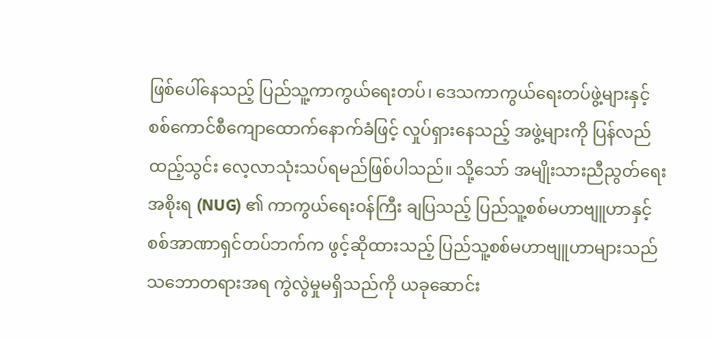ဖြစ်ပေါ်နေသည့် ပြည်သူ့ကာကွယ်ရေးတပ်၊ ဒေသကာကွယ်ရေးတပ်ဖွဲ့များနှင့် စစ်ကောင်စီကျောထောက်နောက်ခံဖြင့် လှုပ်ရှားနေသည့် အဖွဲ့များကို ပြန်လည်ထည့်သွင်း လေ့လာသုံးသပ်ရမည်ဖြစ်ပါသည်။ သို့သော် အမျိုးသားညီညွတ်ရေးအစိုးရ (NUG) ၏ ကာကွယ်ရေးဝန်ကြီး ချပြသည့် ပြည်သူ့စစ်မဟာဗျူဟာနှင့် စစ်အာဏာရှင်တပ်ဘက်က ဖွင့်ဆိုထားသည့် ပြည်သူ့စစ်မဟာဗျူဟာများသည် သဘောတရားအရ ကွဲလွဲမှုမရှိသည်ကို ယခုဆောင်း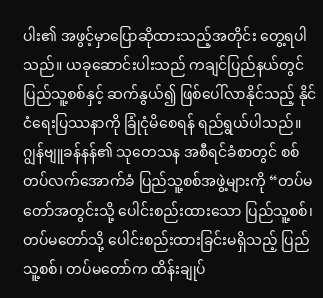ပါး၏ အဖွင့်မှာပြောဆိုထားသည့်အတိုင်း တွေ့ရပါသည်။ ယခုဆောင်းပါးသည် ကချင်ပြည်နယ်တွင် ပြည်သူ့စစ်နှင့် ဆက်နွယ်၍ ဖြစ်ပေါ်လာနိုင်သည့် နိုင်ငံရေးပြဿနာကို ခြုံငုံမိစေရန် ရည်ရွယ်ပါသည်။
ဂျွန်ဗျူခန်နန်၏ သုတေသန အစီရင်ခံစာတွင် စစ်တပ်လက်အောက်ခံ ပြည်သူ့စစ်အဖွဲ့များကို “တပ်မတော်အတွင်းသို့ ပေါင်းစည်းထားသော ပြည်သူ့စစ်၊ တပ်မတော်သို့ ပေါင်းစည်းထားခြင်းမရှိသည့် ပြည်သူ့စစ်၊ တပ်မတော်က ထိန်းချုပ်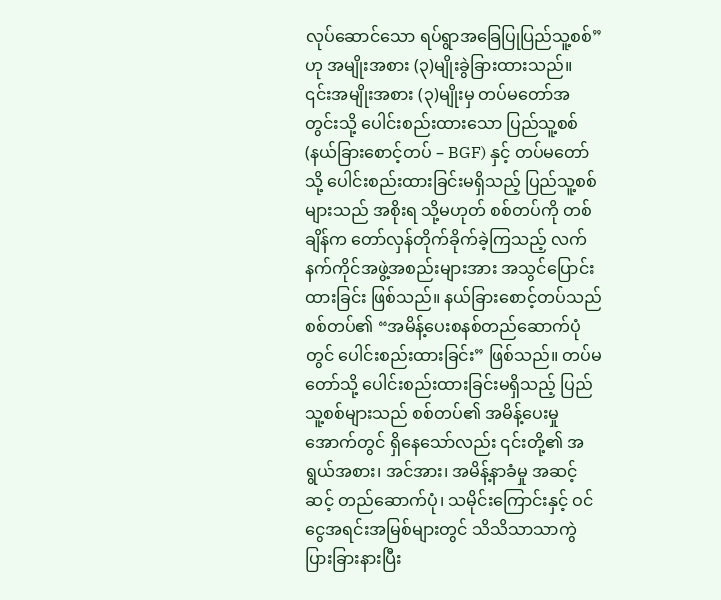လုပ်ဆောင်သော ရပ်ရွာအခြေပြုပြည်သူ့စစ်”ဟု အမျိုးအစား (၃)မျိုးခွဲခြားထားသည်။
၎င်းအမျိုးအစား (၃)မျိုးမှ တပ်မတော်အတွင်းသို့ ပေါင်းစည်းထားသော ပြည်သူ့စစ် (နယ်ခြားစောင့်တပ် – BGF) နှင့် တပ်မတော်သို့ ပေါင်းစည်းထားခြင်းမရှိသည့် ပြည်သူ့စစ်များသည် အစိုးရ သို့မဟုတ် စစ်တပ်ကို တစ်ချိန်က တော်လှန်တိုက်ခိုက်ခဲ့ကြသည့် လက်နက်ကိုင်အဖွဲ့အစည်းများအား အသွင်ပြောင်းထားခြင်း ဖြစ်သည်။ နယ်ခြားစောင့်တပ်သည် စစ်တပ်၏ “အမိန့်ပေးစနစ်တည်ဆောက်ပုံတွင် ပေါင်းစည်းထားခြင်း” ဖြစ်သည်။ တပ်မတော်သို့ ပေါင်းစည်းထားခြင်းမရှိသည့် ပြည်သူ့စစ်များသည် စစ်တပ်၏ အမိန့်ပေးမှုအောက်တွင် ရှိနေသော်လည်း ၎င်းတို့၏ အရွယ်အစား၊ အင်အား၊ အမိန့်နာခံမှု အဆင့်ဆင့် တည်ဆောက်ပုံ၊ သမိုင်းကြောင်းနှင့် ဝင်ငွေအရင်းအမြစ်များတွင် သိသိသာသာကွဲပြားခြားနားပြီး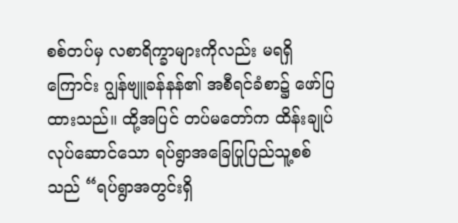စစ်တပ်မှ လစာရိက္ခာများကိုလည်း မရရှိကြောင်း ဂျွန်ဗျူခန်နန်၏ အစီရင်ခံစာ၌ ဖော်ပြထားသည်။ ထို့အပြင် တပ်မတော်က ထိန်းချုပ်လုပ်ဆောင်သော ရပ်ရွာအခြေပြုပြည်သူ့စစ်သည် “ရပ်ရွာအတွင်းရှိ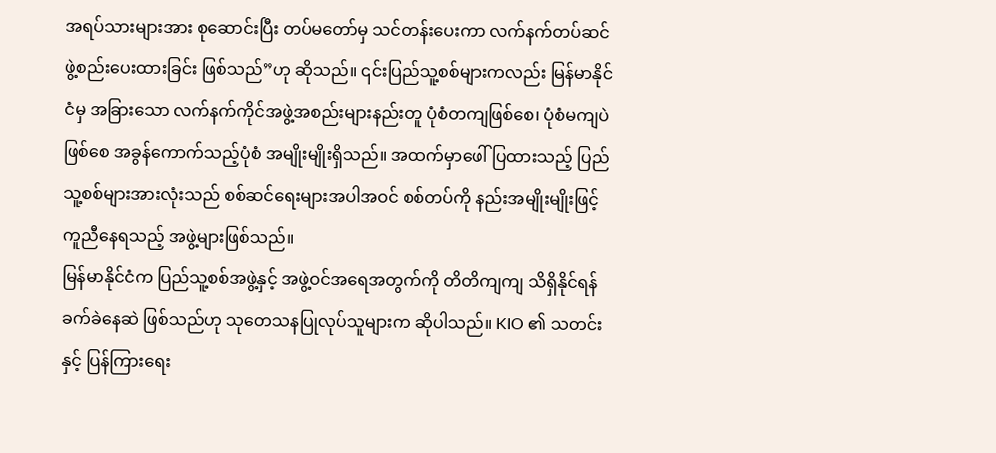အရပ်သားများအား စုဆောင်းပြီး တပ်မတော်မှ သင်တန်းပေးကာ လက်နက်တပ်ဆင် ဖွဲ့စည်းပေးထားခြင်း ဖြစ်သည်”ဟု ဆိုသည်။ ၎င်းပြည်သူ့စစ်များကလည်း မြန်မာနိုင်ငံမှ အခြားသော လက်နက်ကိုင်အဖွဲ့အစည်းများနည်းတူ ပုံစံတကျဖြစ်စေ၊ ပုံစံမကျပဲဖြစ်စေ အခွန်ကောက်သည့်ပုံစံ အမျိုးမျိုးရှိသည်။ အထက်မှာဖေါ်ပြထားသည့် ပြည်သူ့စစ်များအားလုံးသည် စစ်ဆင်ရေးများအပါအဝင် စစ်တပ်ကို နည်းအမျိုးမျိုးဖြင့် ကူညီနေရသည့် အဖွဲ့များဖြစ်သည်။
မြန်မာနိုင်ငံက ပြည်သူ့စစ်အဖွဲ့နှင့် အဖွဲ့ဝင်အရေအတွက်ကို တိတိကျကျ သိရှိနိုင်ရန် ခက်ခဲနေဆဲ ဖြစ်သည်ဟု သုတေသနပြုလုပ်သူများက ဆိုပါသည်။ KIO ၏ သတင်းနှင့် ပြန်ကြားရေး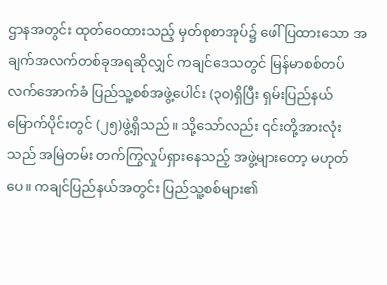ဌာနအတွင်း ထုတ်ဝေထားသည့် မှတ်စုစာအုပ်၌ ဖေါ်ပြထားသော အချက်အလက်တစ်ခုအရဆိုလျှင် ကချင်ဒေသတွင် မြန်မာစစ်တပ်လက်အောက်ခံ ပြည်သူ့စစ်အဖွဲ့ပေါင်း (၃၀)ရှိပြီး ရှမ်းပြည်နယ်မြောက်ပိုင်းတွင် (၂၅)ဖွဲ့ရှိသည်။ သို့သော်လည်း ၎င်းတို့အားလုံးသည် အမြဲတမ်း တက်ကြွလှုပ်ရှားနေသည့် အဖွဲ့များတော့ မဟုတ်ပေ။ ကချင်ပြည်နယ်အတွင်း ပြည်သူ့စစ်များ၏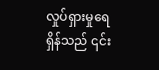လှုပ်ရှားမှုရေရှိန်သည် ၎င်း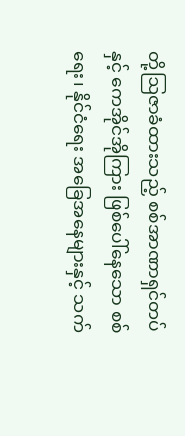တို့ဩဇာခံထားသည့် စစ်အာဏာရှင်တပ်နှင့် ကေအိုင်အိုကြား ဖြစ်ပေါ်နေသော စစ်ရေး၊ နိုင်ငံရေး အခြေအနေများနှင့် သက်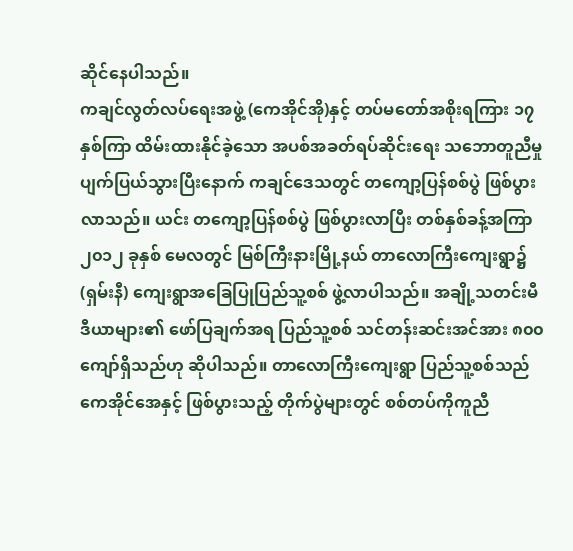ဆိုင်နေပါသည်။
ကချင်လွတ်လပ်ရေးအဖွဲ့ (ကေအိုင်အို)နှင့် တပ်မတော်အစိုးရကြား ၁၇ နှစ်ကြာ ထိမ်းထားနိုင်ခဲ့သော အပစ်အခတ်ရပ်ဆိုင်းရေး သဘောတူညီမှု ပျက်ပြယ်သွားပြီးနောက် ကချင်ဒေသတွင် တကျော့ပြန်စစ်ပွဲ ဖြစ်ပွားလာသည်။ ယင်း တကျော့ပြန်စစ်ပွဲ ဖြစ်ပွားလာပြီး တစ်နှစ်ခန့်အကြာ ၂၀၁၂ ခုနှစ် မေလတွင် မြစ်ကြီးနားမြို့နယ် တာလောကြီးကျေးရွာ၌ (ရှမ်းနီ) ကျေးရွာအခြေပြုပြည်သူ့စစ် ဖွဲ့လာပါသည်။ အချို့သတင်းမီဒီယာများ၏ ဖော်ပြချက်အရ ပြည်သူ့စစ် သင်တန်းဆင်းအင်အား ၈၀၀ ကျော်ရှိသည်ဟု ဆိုပါသည်။ တာလောကြီးကျေးရွာ ပြည်သူ့စစ်သည် ကေအိုင်အေနှင့် ဖြစ်ပွားသည့် တိုက်ပွဲများတွင် စစ်တပ်ကိုကူညီ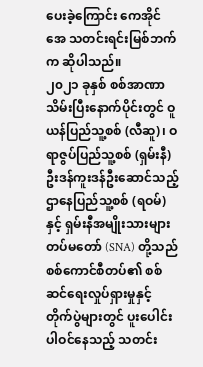ပေးခဲ့ကြောင်း ကေအိုင်အေ သတင်းရင်းမြစ်ဘက်က ဆိုပါသည်။
၂၀၂၁ ခုနှစ် စစ်အာဏာသိမ်းပြီးနောက်ပိုင်းတွင် ဝူယန်ပြည်သူ့စစ် (လီဆူ)၊ ဝရာဇွပ်ပြည်သူ့စစ် (ရှမ်းနီ) ဦးဒန်ကူးဒန်ဦးဆောင်သည့် ဌာနေပြည်သူ့စစ် (ရဝမ်)နှင့် ရှမ်းနီအမျိုးသားများ တပ်မတော် (SNA) တို့သည် စစ်ကောင်စီတပ်၏ စစ်ဆင်ရေးလှုပ်ရှားမှုနှင့် တိုက်ပွဲများတွင် ပူးပေါင်းပါဝင်နေသည့် သတင်း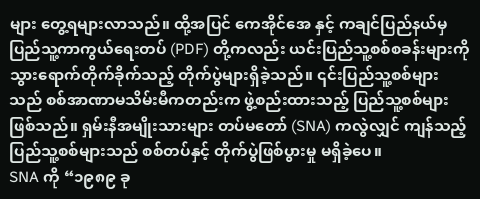များ တွေ့ရများလာသည်။ ထို့အပြင် ကေအိုင်အေ နှင့် ကချင်ပြည်နယ်မှ ပြည်သူ့ကာကွယ်ရေးတပ် (PDF) တို့ကလည်း ယင်းပြည်သူ့စစ်စခန်းများကို သွားရောက်တိုက်ခိုက်သည့် တိုက်ပွဲများရှိခဲ့သည်။ ၎င်းပြည်သူ့စစ်များသည် စစ်အာဏာမသိမ်းမီကတည်းက ဖွဲ့စည်းထားသည့် ပြည်သူ့စစ်များဖြစ်သည်။ ရှမ်းနီအမျိုးသားများ တပ်မတော် (SNA) ကလွဲလျှင် ကျန်သည့်ပြည်သူ့စစ်များသည် စစ်တပ်နှင့် တိုက်ပွဲဖြစ်ပွားမှု မရှိခဲ့ပေ။
SNA ကို “၁၉၈၉ ခု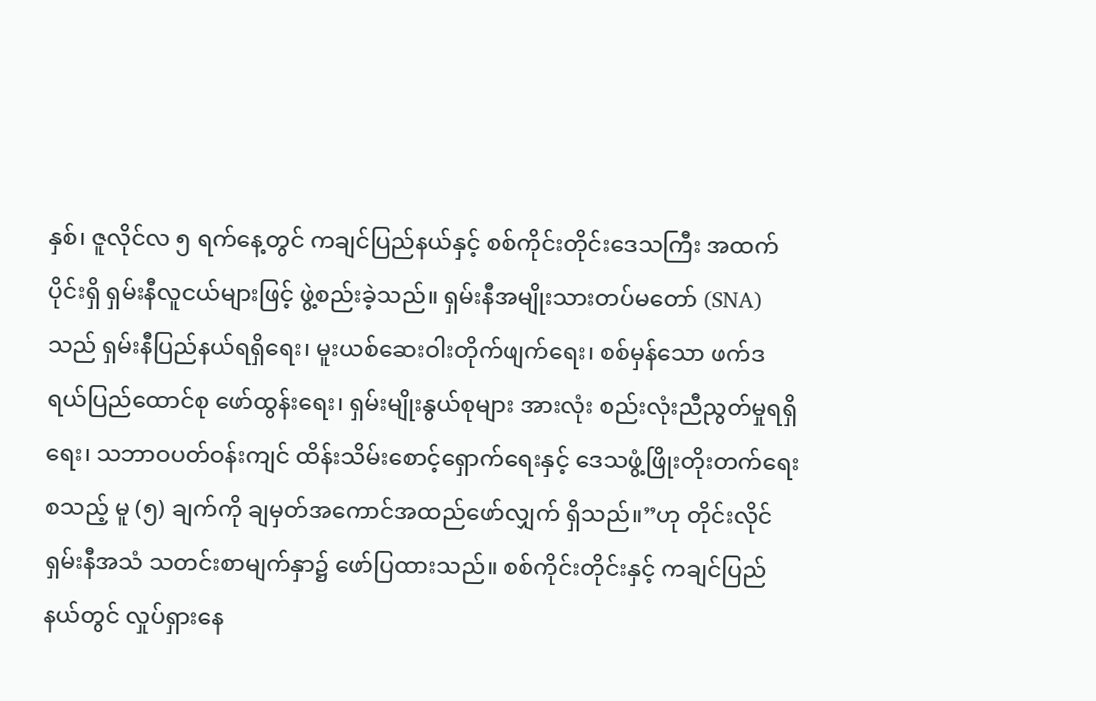နှစ်၊ ဇူလိုင်လ ၅ ရက်နေ့တွင် ကချင်ပြည်နယ်နှင့် စစ်ကိုင်းတိုင်းဒေသကြီး အထက်ပိုင်းရှိ ရှမ်းနီလူငယ်များဖြင့် ဖွဲ့စည်းခဲ့သည်။ ရှမ်းနီအမျိုးသားတပ်မတော် (SNA) သည် ရှမ်းနီပြည်နယ်ရရှိရေး၊ မူးယစ်ဆေးဝါးတိုက်ဖျက်ရေး၊ စစ်မှန်သော ဖက်ဒရယ်ပြည်ထောင်စု ဖော်ထွန်းရေး၊ ရှမ်းမျိုးနွယ်စုများ အားလုံး စည်းလုံးညီညွတ်မှုရရှိရေး၊ သဘာဝပတ်ဝန်းကျင် ထိန်းသိမ်းစောင့်ရှောက်ရေးနှင့် ဒေသဖွံ့ဖြိုးတိုးတက်ရေး စသည့် မူ (၅) ချက်ကို ချမှတ်အကောင်အထည်ဖော်လျှက် ရှိသည်။”ဟု တိုင်းလိုင် ရှမ်းနီအသံ သတင်းစာမျက်နှာ၌ ဖော်ပြထားသည်။ စစ်ကိုင်းတိုင်းနှင့် ကချင်ပြည်နယ်တွင် လှုပ်ရှားနေ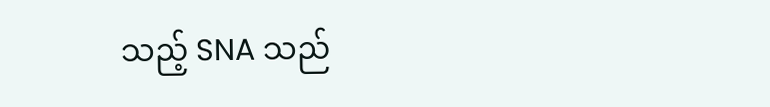သည့် SNA သည်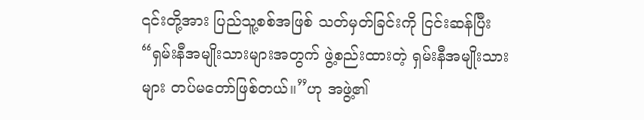၎င်းတို့အား ပြည်သူ့စစ်အဖြစ် သတ်မှတ်ခြင်းကို ငြင်းဆန်ပြီး “ရှမ်းနီအမျိုးသားများအတွက် ဖွဲ့စည်းထားတဲ့ ရှမ်းနီအမျိုးသားများ တပ်မတော်ဖြစ်တယ်။”ဟု အဖွဲ့၏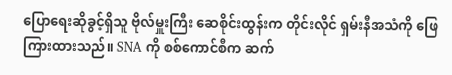ပြောရေးဆိုခွင့်ရှိသူ ဗိုလ်မှူးကြီး ဆေစိုင်းထွန်းက တိုင်းလိုင် ရှမ်းနီအသံကို ဖြေကြားထားသည်။ SNA ကို စစ်ကောင်စီက ဆက်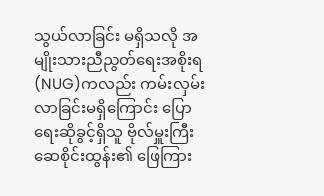သွယ်လာခြင်း မရှိသလို အမျိုးသားညီညွတ်ရေးအစိုးရ (NUG)ကလည်း ကမ်းလှမ်းလာခြင်းမရှိကြောင်း ပြောရေးဆိုခွင့်ရှိသူ ဗိုလ်မှူးကြီး ဆေစိုင်းထွန်း၏ ဖြေကြား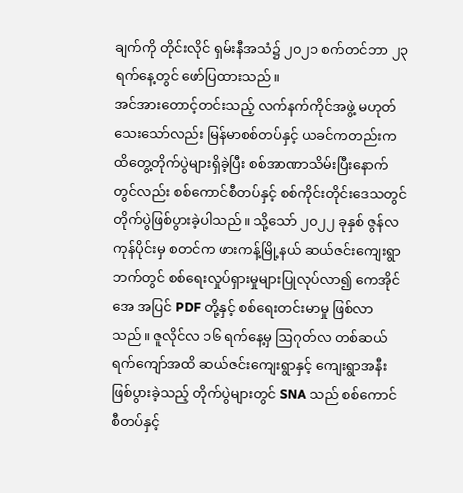ချက်ကို တိုင်းလိုင် ရှမ်းနီအသံ၌ ၂၀၂၁ စက်တင်ဘာ ၂၃ ရက်နေ့တွင် ဖော်ပြထားသည်။
အင်အားတောင့်တင်းသည့် လက်နက်ကိုင်အဖွဲ့ မဟုတ်သေးသော်လည်း မြန်မာစစ်တပ်နှင့် ယခင်ကတည်းက ထိတွေ့တိုက်ပွဲများရှိခဲ့ပြီး စစ်အာဏာသိမ်းပြီးနောက်တွင်လည်း စစ်ကောင်စီတပ်နှင့် စစ်ကိုင်းတိုင်းဒေသတွင် တိုက်ပွဲဖြစ်ပွားခဲ့ပါသည်။ သို့သော် ၂၀၂၂ ခုနှစ် ဇွန်လကုန်ပိုင်းမှ စတင်က ဖားကန့်မြို့နယ် ဆယ်ဇင်းကျေးရွာဘက်တွင် စစ်ရေးလှုပ်ရှားမှုများပြုလုပ်လာ၍ ကေအိုင်အေ အပြင် PDF တို့နှင့် စစ်ရေးတင်းမာမှု ဖြစ်လာသည်။ ဇူလိုင်လ ၁၆ ရက်နေ့မှ ဩဂုတ်လ တစ်ဆယ်ရက်ကျော်အထိ ဆယ်ဇင်းကျေးရွာနှင့် ကျေးရွာအနီး ဖြစ်ပွားခဲ့သည့် တိုက်ပွဲများတွင် SNA သည် စစ်ကောင်စီတပ်နှင့်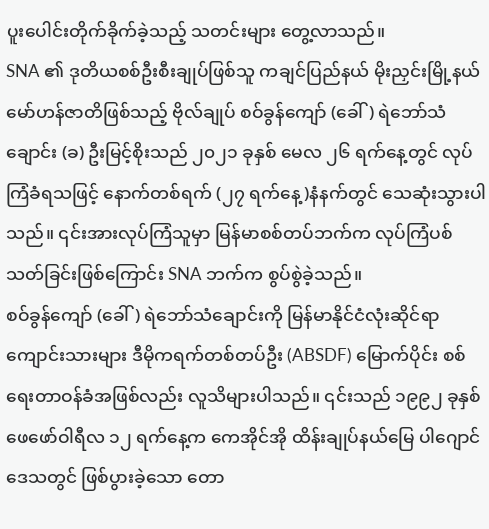ပူးပေါင်းတိုက်ခိုက်ခဲ့သည့် သတင်းများ တွေ့လာသည်။
SNA ၏ ဒုတိယစစ်ဦးစီးချုပ်ဖြစ်သူ ကချင်ပြည်နယ် မိုးညှင်းမြို့နယ် မော်ဟန်ဇာတိဖြစ်သည့် ဗိုလ်ချုပ် စဝ်ခွန်ကျော် (ခေါ်) ရဲဘော်သံချောင်း (ခ) ဦးမြင့်စိုးသည် ၂၀၂၁ ခုနှစ် မေလ ၂၆ ရက်နေ့တွင် လုပ်ကြံခံရသဖြင့် နောက်တစ်ရက် (၂၇ ရက်နေ့)နံနက်တွင် သေဆုံးသွားပါသည်။ ၎င်းအားလုပ်ကြံသူမှာ မြန်မာစစ်တပ်ဘက်က လုပ်ကြံပစ်သတ်ခြင်းဖြစ်ကြောင်း SNA ဘက်က စွပ်စွဲခဲ့သည်။
စဝ်ခွန်ကျော် (ခေါ်) ရဲဘော်သံချောင်းကို မြန်မာနိုင်ငံလုံးဆိုင်ရာ ကျောင်းသားများ ဒီမိုကရက်တစ်တပ်ဦး (ABSDF) မြောက်ပိုင်း စစ်ရေးတာဝန်ခံအဖြစ်လည်း လူသိများပါသည်။ ၎င်းသည် ၁၉၉၂ ခုနှစ် ဖေဖော်ဝါရီလ ၁၂ ရက်နေ့က ကေအိုင်အို ထိန်းချုပ်နယ်မြေ ပါဂျောင်ဒေသတွင် ဖြစ်ပွားခဲ့သော တော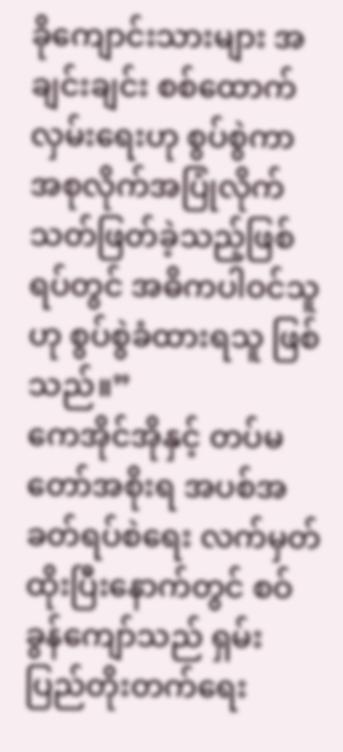ခိုကျောင်းသားများ အချင်းချင်း စစ်ထောက်လှမ်းရေးဟု စွပ်စွဲကာ အစုလိုက်အပြုံလိုက် သတ်ဖြတ်ခဲ့သည့်ဖြစ်ရပ်တွင် အဓိကပါဝင်သူဟု စွပ်စွဲခံထားရသူ ဖြစ်သည်။”
ကေအိုင်အိုနှင့် တပ်မတော်အစိုးရ အပစ်အခတ်ရပ်စဲရေး လက်မှတ်ထိုးပြီးနောက်တွင် စဝ်ခွန်ကျော်သည် ရှမ်းပြည်တိုးတက်ရေး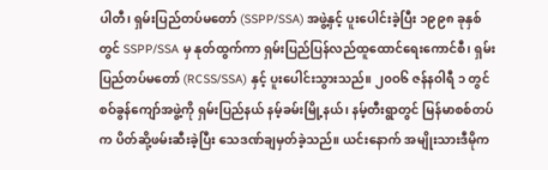ပါတီ၊ ရှမ်းပြည်တပ်မတော် (SSPP/SSA) အဖွဲ့နှင့် ပူးပေါင်းခဲ့ပြီး ၁၉၉၈ ခုနှစ်တွင် SSPP/SSA မှ နုတ်ထွက်ကာ ရှမ်းပြည်ပြန်လည်ထူထောင်ရေးကောင်စီ၊ ရှမ်းပြည်တပ်မတော် (RCSS/SSA) နှင့် ပူးပေါင်းသွားသည်။ ၂၀ဝ၆ ဇန်နဝါရီ ၁ တွင် စဝ်ခွန်ကျော်အဖွဲ့ကို ရှမ်းပြည်နယ် နမ့်ခမ်းမြို့နယ်၊ နမ့်တီးရွာတွင် မြန်မာစစ်တပ်က ပိတ်ဆို့ဖမ်းဆီးခဲ့ပြီး သေဒဏ်ချမှတ်ခဲ့သည်။ ယင်းနောက် အမျိုးသားဒီမိုက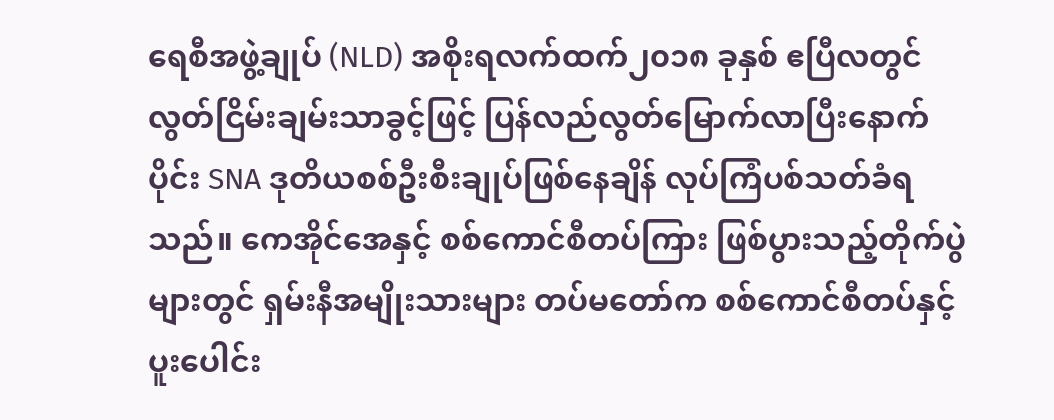ရေစီအဖွဲ့ချုပ် (NLD) အစိုးရလက်ထက်၂၀၁၈ ခုနှစ် ဧပြီလတွင် လွတ်ငြိမ်းချမ်းသာခွင့်ဖြင့် ပြန်လည်လွတ်မြောက်လာပြီးနောက်ပိုင်း SNA ဒုတိယစစ်ဦးစီးချုပ်ဖြစ်နေချိန် လုပ်ကြံပစ်သတ်ခံရသည်။ ကေအိုင်အေနှင့် စစ်ကောင်စီတပ်ကြား ဖြစ်ပွားသည့်တိုက်ပွဲများတွင် ရှမ်းနီအမျိုးသားများ တပ်မတော်က စစ်ကောင်စီတပ်နှင့် ပူးပေါင်း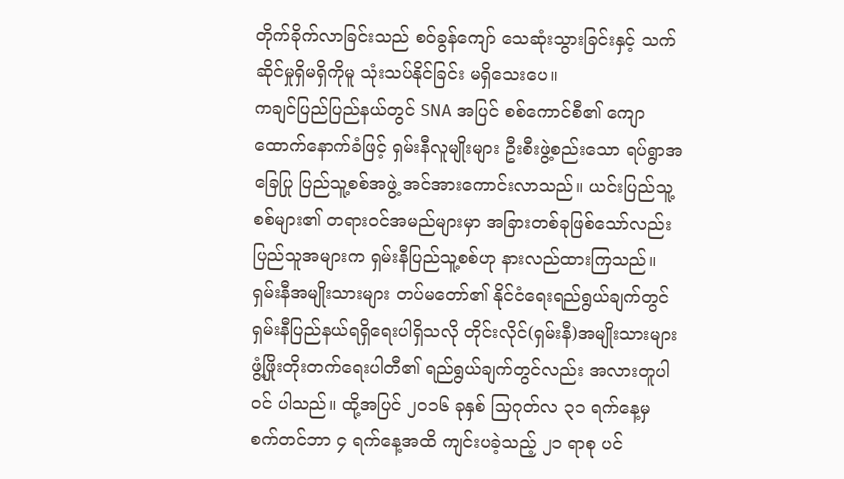တိုက်ခိုက်လာခြင်းသည် စဝ်ခွန်ကျော် သေဆုံးသွားခြင်းနှင့် သက်ဆိုင်မှုရှိမရှိကိုမူ သုံးသပ်နိုင်ခြင်း မရှိသေးပေ။
ကချင်ပြည်ပြည်နယ်တွင် SNA အပြင် စစ်ကောင်စီ၏ ကျောထောက်နောက်ခံဖြင့် ရှမ်းနီလူမျိုးများ ဦးစီးဖွဲ့စည်းသော ရပ်ရွာအခြေပြု ပြည်သူ့စစ်အဖွဲ့ အင်အားကောင်းလာသည်။ ယင်းပြည်သူ့စစ်များ၏ တရားဝင်အမည်များမှာ အခြားတစ်ခုဖြစ်သော်လည်း ပြည်သူအများက ရှမ်းနီပြည်သူ့စစ်ဟု နားလည်ထားကြသည်။
ရှမ်းနီအမျိုးသားများ တပ်မတော်၏ နိုင်ငံရေးရည်ရွယ်ချက်တွင် ရှမ်းနီပြည်နယ်ရရှိရေးပါရှိသလို တိုင်းလိုင်(ရှမ်းနီ)အမျိုးသားများ ဖွံ့ဖြိုးတိုးတက်ရေးပါတီ၏ ရည်ရွယ်ချက်တွင်လည်း အလားတူပါဝင် ပါသည်။ ထို့အပြင် ၂၀၁၆ ခုနှစ် သြဂုတ်လ ၃၁ ရက်နေ့မှ စက်တင်ဘာ ၄ ရက်နေ့အထိ ကျင်းပခဲ့သည့် ၂၁ ရာစု ပင်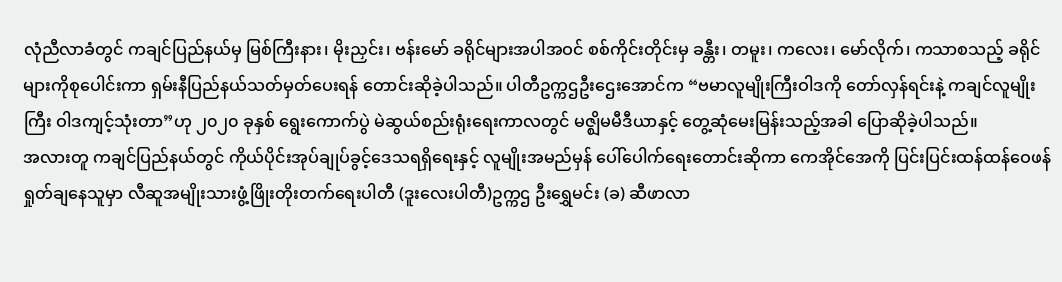လုံညီလာခံတွင် ကချင်ပြည်နယ်မှ မြစ်ကြီးနား၊ မိုးညှင်း၊ ဗန်းမော် ခရိုင်များအပါအဝင် စစ်ကိုင်းတိုင်းမှ ခန္တီး၊ တမူး၊ ကလေး၊ မော်လိုက်၊ ကသာစသည့် ခရိုင်များကိုစုပေါင်းကာ ရှမ်းနီပြည်နယ်သတ်မှတ်ပေးရန် တောင်းဆိုခဲ့ပါသည်။ ပါတီဥက္ကဌဦးဌေးအောင်က “ဗမာလူမျိုးကြီးဝါဒကို တော်လှန်ရင်းနဲ့ ကချင်လူမျိုးကြီး ဝါဒကျင့်သုံးတာ”ဟု ၂၀၂၀ ခုနှစ် ရွေးကောက်ပွဲ မဲဆွယ်စည်းရုံးရေးကာလတွင် မဇ္ဈိမမီဒီယာနှင့် တွေ့ဆုံမေးမြန်းသည့်အခါ ပြောဆိုခဲ့ပါသည်။
အလားတူ ကချင်ပြည်နယ်တွင် ကိုယ်ပိုင်းအုပ်ချုပ်ခွင့်ဒေသရရှိရေးနှင့် လူမျိုးအမည်မှန် ပေါ်ပေါက်ရေးတောင်းဆိုကာ ကေအိုင်အေကို ပြင်းပြင်းထန်ထန်ဝေဖန်ရှုတ်ချနေသူမှာ လီဆူအမျိုးသားဖွံ့ဖြိုးတိုးတက်ရေးပါတီ (ဒူးလေးပါတီ)ဥက္ကဌ ဦးရွှေမင်း (ခ) ဆီဖာလာ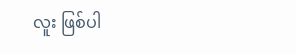လူး ဖြစ်ပါ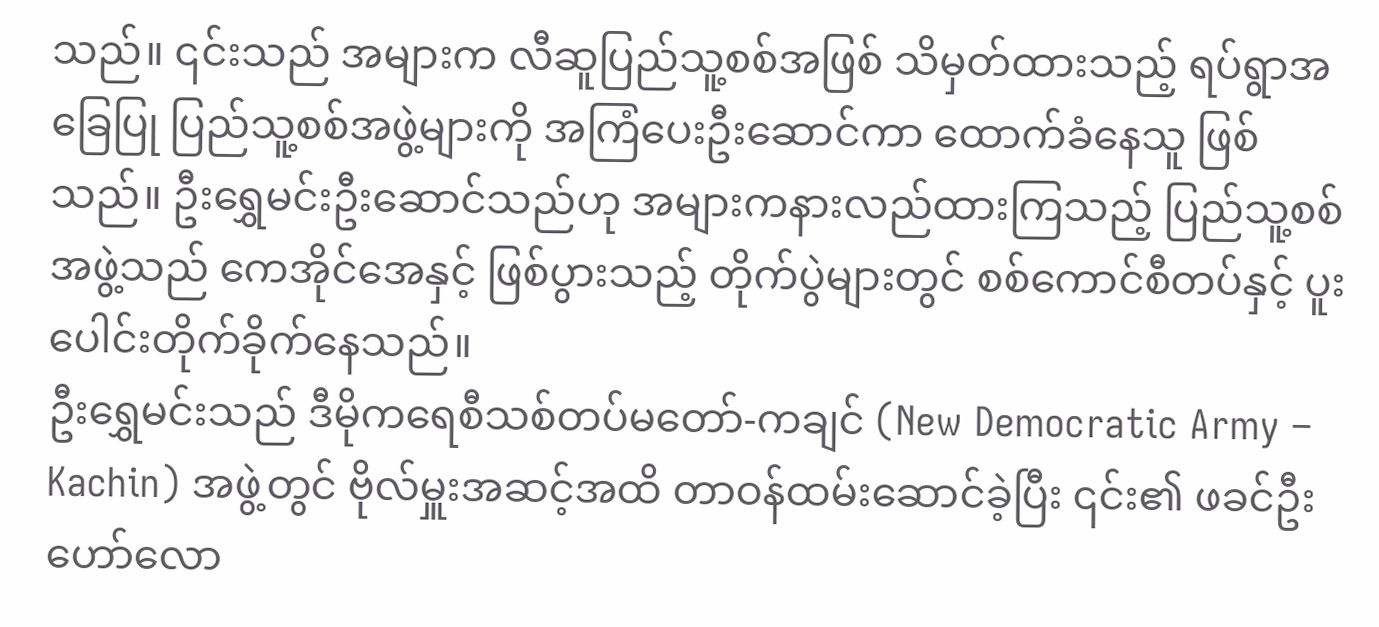သည်။ ၎င်းသည် အများက လီဆူပြည်သူ့စစ်အဖြစ် သိမှတ်ထားသည့် ရပ်ရွာအခြေပြု ပြည်သူ့စစ်အဖွဲ့များကို အကြံပေးဦးဆောင်ကာ ထောက်ခံနေသူ ဖြစ်သည်။ ဦးရွှေမင်းဦးဆောင်သည်ဟု အများကနားလည်ထားကြသည့် ပြည်သူ့စစ်အဖွဲ့သည် ကေအိုင်အေနှင့် ဖြစ်ပွားသည့် တိုက်ပွဲများတွင် စစ်ကောင်စီတပ်နှင့် ပူးပေါင်းတိုက်ခိုက်နေသည်။
ဦးရွှေမင်းသည် ဒီမိုကရေစီသစ်တပ်မတော်-ကချင် (New Democratic Army – Kachin) အဖွဲ့တွင် ဗိုလ်မှူးအဆင့်အထိ တာဝန်ထမ်းဆောင်ခဲ့ပြီး ၎င်း၏ ဖခင်ဦးဟော်လော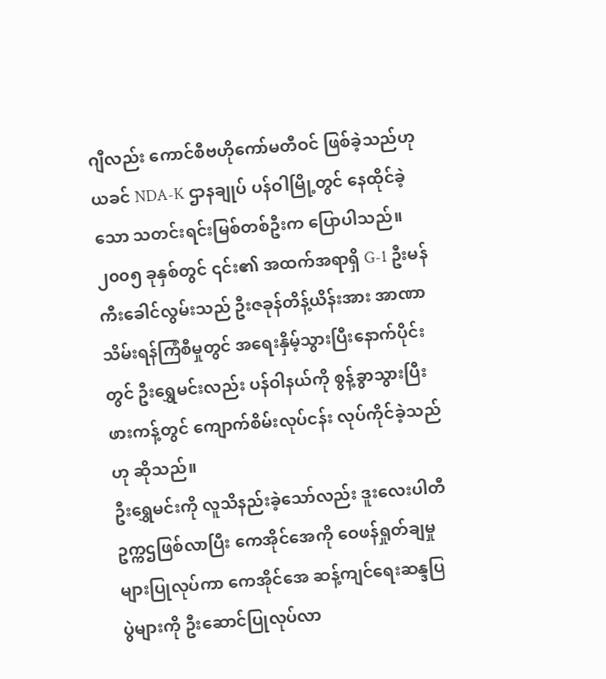ဂျီလည်း ကောင်စီဗဟိုကော်မတီဝင် ဖြစ်ခဲ့သည်ဟု ယခင် NDA-K ဌာနချုပ် ပန်ဝါမြို့တွင် နေထိုင်ခဲ့သော သတင်းရင်းမြစ်တစ်ဦးက ပြောပါသည်။ ၂၀၀၅ ခုနှစ်တွင် ၎င်း၏ အထက်အရာရှိ G-1 ဦးမန်ကီးခေါင်လွမ်းသည် ဦးဇခုန်တိန့်ယိန်းအား အာဏာသိမ်းရန်ကြံစီမှုတွင် အရေးနှိမ့်သွားပြီးနောက်ပိုင်းတွင် ဦးရွှေမင်းလည်း ပန်ဝါနယ်ကို စွန့်ခွာသွားပြီး ဖားကန့်တွင် ကျောက်စိမ်းလုပ်ငန်း လုပ်ကိုင်ခဲ့သည်ဟု ဆိုသည်။
ဦးရွှေမင်းကို လူသိနည်းခဲ့သော်လည်း ဒူးလေးပါတီဥက္ကဌဖြစ်လာပြီး ကေအိုင်အေကို ဝေဖန်ရှုတ်ချမှုများပြုလုပ်ကာ ကေအိုင်အေ ဆန့်ကျင်ရေးဆန္ဒပြပွဲများကို ဦးဆောင်ပြုလုပ်လာ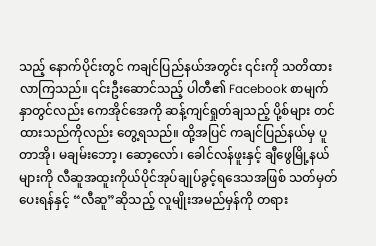သည့် နောက်ပိုင်းတွင် ကချင်ပြည်နယ်အတွင်း ၎င်းကို သတိထားလာကြသည်။ ၎င်းဦးဆောင်သည့် ပါတီ၏ Facebook စာမျက်နှာတွင်လည်း ကေအိုင်အေကို ဆန့်ကျင်ရှုတ်ချသည့် ပို့စ်များ တင်ထားသည်ကိုလည်း တွေ့ရသည်။ ထို့အပြင် ကချင်ပြည်နယ်မှ ပူတာအို၊ မချမ်းဘော့၊ ဆော့လော်၊ ခေါင်လန်ဖူးနှင့် ချီဖွေမြို့နယ်များကို လီဆူအထူးကိုယ်ပိုင်အုပ်ချုပ်ခွင့်ရဒေသအဖြစ် သတ်မှတ်ပေးရန်နှင့် “လီဆူ”ဆိုသည့် လူမျိုးအမည်မှန်ကို တရား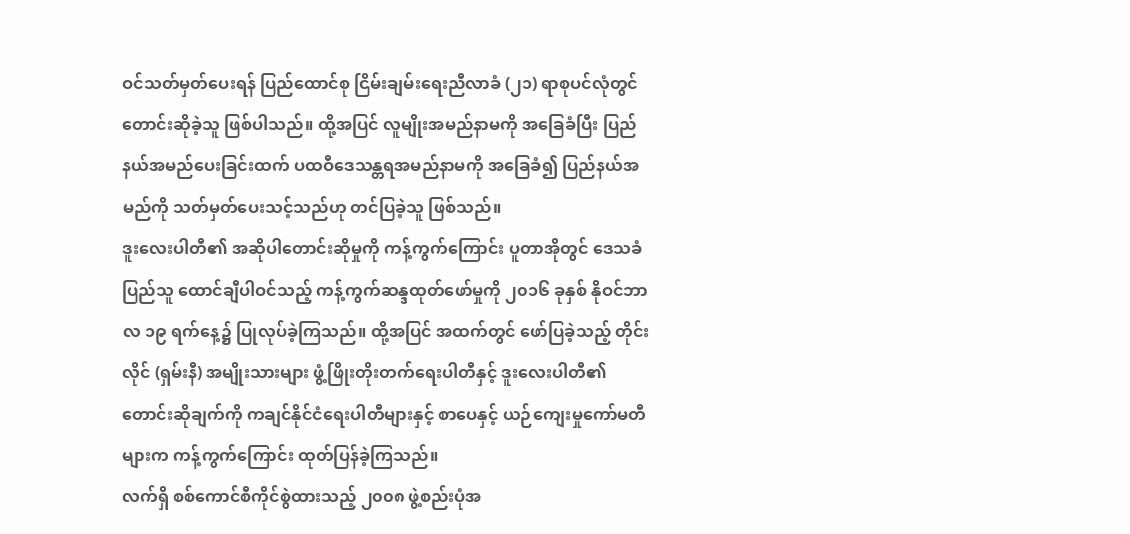ဝင်သတ်မှတ်ပေးရန် ပြည်ထောင်စု ငြိမ်းချမ်းရေးညီလာခံ (၂၁) ရာစုပင်လုံတွင် တောင်းဆိုခဲ့သူ ဖြစ်ပါသည်။ ထို့အပြင် လူမျိုးအမည်နာမကို အခြေခံပြီး ပြည်နယ်အမည်ပေးခြင်းထက် ပထဝီဒေသန္တရအမည်နာမကို အခြေခံ၍ ပြည်နယ်အမည်ကို သတ်မှတ်ပေးသင့်သည်ဟု တင်ပြခဲ့သူ ဖြစ်သည်။
ဒူးလေးပါတီ၏ အဆိုပါတောင်းဆိုမှုကို ကန့်ကွက်ကြောင်း ပူတာအိုတွင် ဒေသခံပြည်သူ ထောင်ချီပါဝင်သည့် ကန့်ကွက်ဆန္ဒထုတ်ဖော်မှုကို ၂၀၁၆ ခုနှစ် နိုဝင်ဘာလ ၁၉ ရက်နေ့၌ ပြုလုပ်ခဲ့ကြသည်။ ထို့အပြင် အထက်တွင် ဖော်ပြခဲ့သည့် တိုင်းလိုင် (ရှမ်းနီ) အမျိုးသားများ ဖွံ့ဖြိုးတိုးတက်ရေးပါတီနှင့် ဒူးလေးပါတီ၏ တောင်းဆိုချက်ကို ကချင်နိုင်ငံရေးပါတီများနှင့် စာပေနှင့် ယဉ်ကျေးမှုကော်မတီများက ကန့်ကွက်ကြောင်း ထုတ်ပြန်ခဲ့ကြသည်။
လက်ရှိ စစ်ကောင်စီကိုင်စွဲထားသည့် ၂၀၀၈ ဖွဲ့စည်းပုံအ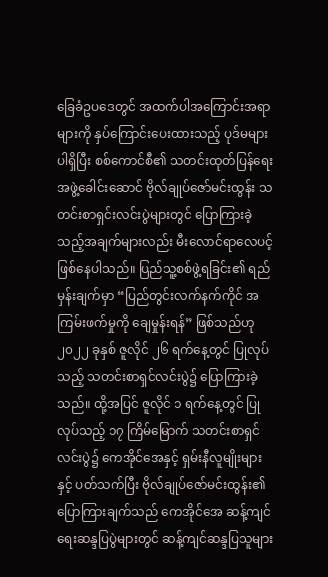ခြေခံဥပဒေတွင် အထက်ပါအကြောင်းအရာများကို နှပ်ကြောင်းပေးထားသည့် ပုဒ်မများပါရှိပြီး စစ်ကောင်စီ၏ သတင်းထုတ်ပြန်ရေးအဖွဲ့ခေါင်းဆောင် ဗိုလ်ချုပ်ဇော်မင်းထွန်း သတင်းစာရှင်းလင်းပွဲများတွင် ပြောကြားခဲ့သည့်အချက်များလည်း မီးလောင်ရာလေပင့် ဖြစ်နေပါသည်။ ပြည်သူ့စစ်ဖွဲ့ရခြင်း၏ ရည်မှန်းချက်မှာ “ပြည်တွင်းလက်နက်ကိုင် အကြမ်းဖက်မှုကို ချေမှုန်းရန်” ဖြစ်သည်ဟု ၂၀၂၂ ခုနှစ် ဇူလိုင် ၂၆ ရက်နေ့တွင် ပြုလုပ်သည့် သတင်းစာရှင်လင်းပွဲ၌ ပြောကြားခဲ့သည်။ ထို့အပြင် ဇူလိုင် ၁ ရက်နေ့တွင် ပြုလုပ်သည့် ၁၇ ကြိမ်မြောက် သတင်းစာရှင်လင်းပွဲ၌ ကေအိုင်အေနှင့် ရှမ်းနီလူမျိုးများနှင့် ပတ်သက်ပြီး ဗိုလ်ချုပ်ဇော်မင်းထွန်း၏ ပြောကြားချက်သည် ကေအိုင်အေ ဆန့်ကျင်ရေးဆန္ဒပြပွဲများတွင် ဆန့်ကျင်ဆန္ဒပြသူများ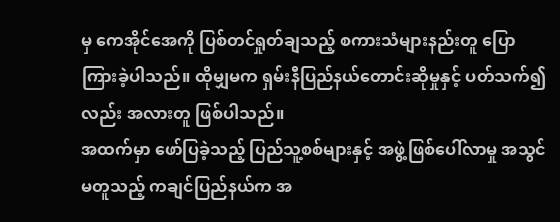မှ ကေအိုင်အေကို ပြစ်တင်ရှုတ်ချသည့် စကားသံများနည်းတူ ပြောကြားခဲ့ပါသည်။ ထိုမျှမက ရှမ်းနီပြည်နယ်တောင်းဆိုမှုနှင့် ပတ်သက်၍လည်း အလားတူ ဖြစ်ပါသည်။
အထက်မှာ ဖော်ပြခဲ့သည့် ပြည်သူ့စစ်များနှင့် အဖွဲ့ဖြစ်ပေါ်လာမှု အသွင်မတူသည့် ကချင်ပြည်နယ်က အ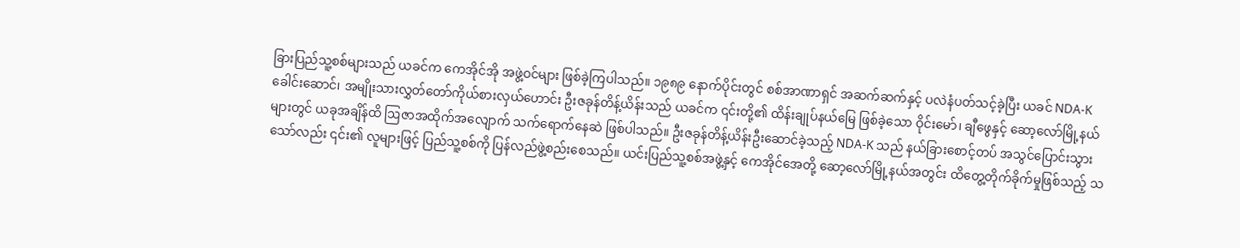ခြားပြည်သူ့စစ်များသည် ယခင်က ကေအိုင်အို အဖွဲ့ဝင်များ ဖြစ်ခဲ့ကြပါသည်။ ၁၉၈၉ နောက်ပိုင်းတွင် စစ်အာဏာရှင် အဆက်ဆက်နှင့် ပလဲနံပတ်သင့်ခဲ့ပြီး ယခင် NDA-K ခေါင်းဆောင်၊ အမျိုးသားလွှတ်တော်ကိုယ်စားလှယ်ဟောင်း ဦးဇခုန်တိန့်ယိန်းသည် ယခင်က ၎င်းတို့၏ ထိန်းချုပ်နယ်မြေ ဖြစ်ခဲ့သော ဝိုင်းမော်၊ ချီဖွေနှင့် ဆော့လော်မြို့နယ်များတွင် ယခုအချိန်ထိ ဩဇာအထိုက်အလျောက် သက်ရောက်နေဆဲ ဖြစ်ပါသည်။ ဦးဇခုန်တိန့်ယိန်းဦးဆောင်ခဲ့သည့် NDA-K သည် နယ်ခြားစောင့်တပ် အသွင်ပြောင်းသွားသော်လည်း ၎င်း၏ လူများဖြင့် ပြည်သူ့စစ်ကို ပြန်လည်ဖွဲ့စည်းစေသည်။ ယင်းပြည်သူ့စစ်အဖွဲ့နှင့် ကေအိုင်အေတို့ ဆော့လော်မြို့နယ်အတွင်း ထိတွေ့တိုက်ခိုက်မှုဖြစ်သည့် သ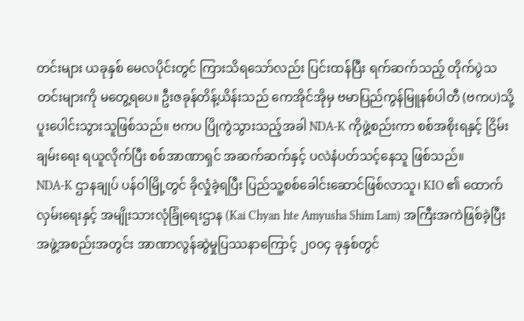တင်းများ ယခုနှစ် မေလပိုင်းတွင် ကြားသိရသော်လည်း ပြင်းထန်ပြီး ရက်ဆက်သည့် တိုက်ပွဲသတင်းများကို မတွေ့ရပေ။ ဦးဇခုန်တိန့်ယိန်းသည် ကေအိုင်အိုမှ ဗမာပြည်ကွန်မြူနစ်ပါတီ (ဗကပ)သို့ ပူးပေါင်းသွားသူဖြစ်သည်။ ဗကပ ပြိုကွဲသွားသည့်အခါ NDA-K ကိုဖွဲ့စည်းကာ စစ်အစိုးရနှင့် ငြိမ်းချမ်းရေး ရယူလိုက်ပြီး စစ်အာဏာရှင် အဆက်ဆက်နှင့် ပလဲနံပတ်သင့်နေသူ ဖြစ်သည်။
NDA-K ဌာနချုပ် ပန်ဝါမြို့တွင် ခိုလှုံခဲ့ရပြီး ပြည်သူ့စစ်ခေါင်းဆောင်ဖြစ်လာသူ၊ KIO ၏ ထောက်လှမ်းရေးနှင့် အမျိုးသားလုံခြုံရေးဌာန (Kai Chyan hte Amyusha Shim Lam) အကြီးအကဲဖြစ်ခဲ့ပြီး အဖွဲ့အစည်းအတွင်း အာဏာလွန်ဆွဲမှုပြဿနာကြောင့် ၂၀၀၄ ခုနှစ်တွင်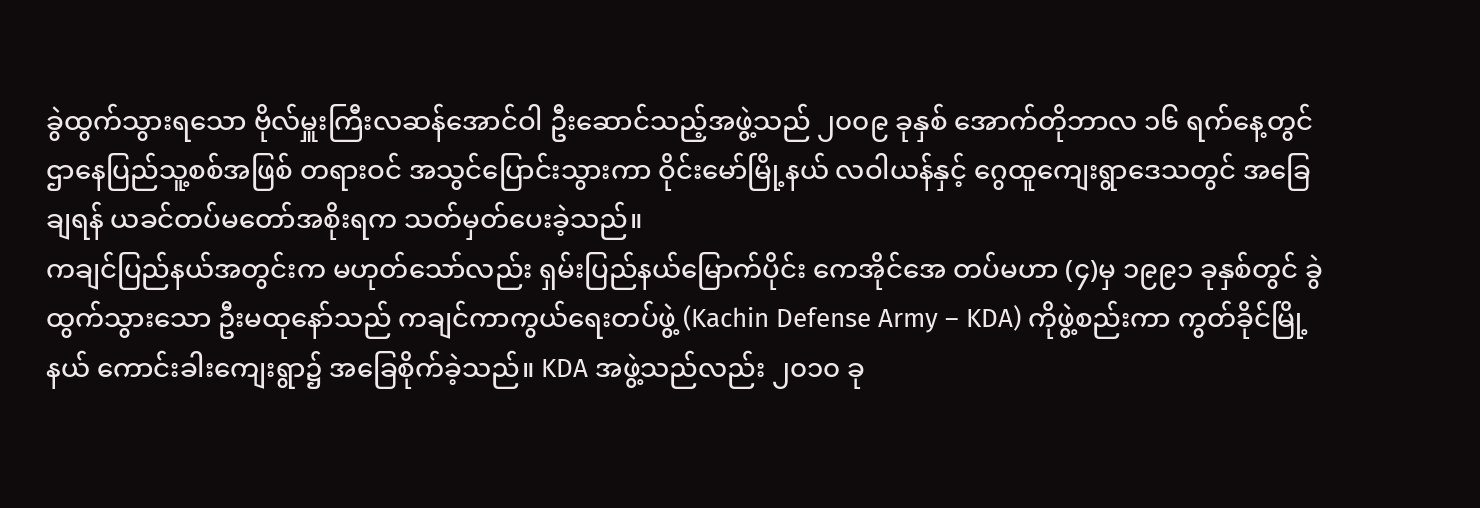ခွဲထွက်သွားရသော ဗိုလ်မှူးကြီးလဆန်အောင်ဝါ ဦးဆောင်သည့်အဖွဲ့သည် ၂၀၀၉ ခုနှစ် အောက်တိုဘာလ ၁၆ ရက်နေ့တွင် ဌာနေပြည်သူ့စစ်အဖြစ် တရားဝင် အသွင်ပြောင်းသွားကာ ဝိုင်းမော်မြို့နယ် လဝါယန်နှင့် ဂွေထူကျေးရွာဒေသတွင် အခြေချရန် ယခင်တပ်မတော်အစိုးရက သတ်မှတ်ပေးခဲ့သည်။
ကချင်ပြည်နယ်အတွင်းက မဟုတ်သော်လည်း ရှမ်းပြည်နယ်မြောက်ပိုင်း ကေအိုင်အေ တပ်မဟာ (၄)မှ ၁၉၉၁ ခုနှစ်တွင် ခွဲထွက်သွားသော ဦးမထုနော်သည် ကချင်ကာကွယ်ရေးတပ်ဖွဲ့ (Kachin Defense Army – KDA) ကိုဖွဲ့စည်းကာ ကွတ်ခိုင်မြို့နယ် ကောင်းခါးကျေးရွာ၌ အခြေစိုက်ခဲ့သည်။ KDA အဖွဲ့သည်လည်း ၂၀၁၀ ခု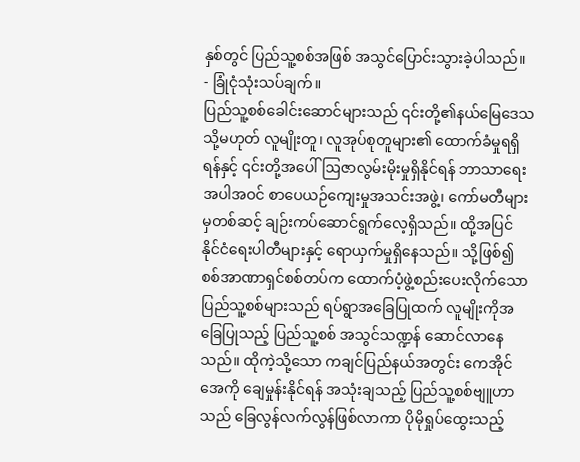နှစ်တွင် ပြည်သူ့စစ်အဖြစ် အသွင်ပြောင်းသွားခဲ့ပါသည်။
- ခြုံငုံသုံးသပ်ချက်။
ပြည်သူ့စစ်ခေါင်းဆောင်များသည် ၎င်းတို့၏နယ်မြေဒေသ သို့မဟုတ် လူမျိုးတူ၊ လူအုပ်စုတူများ၏ ထောက်ခံမှုရရှိရန်နှင့် ၎င်းတို့အပေါ် ဩဇာလွမ်းမိုးမှုရှိနိုင်ရန် ဘာသာရေးအပါအဝင် စာပေယဉ်ကျေးမှုအသင်းအဖွဲ့၊ ကော်မတီများမှတစ်ဆင့် ချဉ်းကပ်ဆောင်ရွက်လေ့ရှိသည်။ ထို့အပြင် နိုင်ငံရေးပါတီများနှင့် ရောယှက်မှုရှိနေသည်။ သို့ဖြစ်၍ စစ်အာဏာရှင်စစ်တပ်က ထောက်ပံ့ဖွဲ့စည်းပေးလိုက်သော ပြည်သူ့စစ်များသည် ရပ်ရွာအခြေပြုထက် လူမျိုးကိုအခြေပြုသည့် ပြည်သူ့စစ် အသွင်သဏ္ဍန် ဆောင်လာနေသည်။ ထိုကဲ့သို့သော ကချင်ပြည်နယ်အတွင်း ကေအိုင်အေကို ချေမှုန်းနိုင်ရန် အသုံးချသည့် ပြည်သူ့စစ်ဗျူဟာသည် ခြေလွန်လက်လွန်ဖြစ်လာကာ ပိုမိုရှုပ်ထွေးသည့်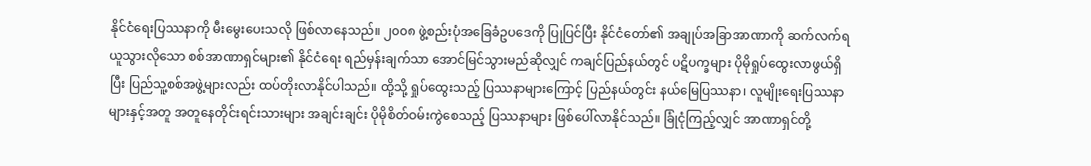နိုင်ငံရေးပြဿနာကို မီးမွေးပေးသလို ဖြစ်လာနေသည်။ ၂၀၀၈ ဖွဲ့စည်းပုံအခြေခံဥပဒေကို ပြုပြင်ပြီး နိုင်ငံတော်၏ အချုပ်အခြာအာဏာကို ဆက်လက်ရယူသွားလိုသော စစ်အာဏာရှင်များ၏ နိုင်ငံရေး ရည်မှန်းချက်သာ အောင်မြင်သွားမည်ဆိုလျှင် ကချင်ပြည်နယ်တွင် ပဋိပက္ခများ ပိုမိုရှုပ်ထွေးလာဖွယ်ရှိပြီး ပြည်သူ့စစ်အဖွဲ့များလည်း ထပ်တိုးလာနိုင်ပါသည်။ ထို့သို့ ရှုပ်ထွေးသည့် ပြဿနာများကြောင့် ပြည်နယ်တွင်း နယ်မြေပြဿနာ၊ လူမျိုးရေးပြဿနာများနှင့်အတူ အတူနေတိုင်းရင်းသားများ အချင်းချင်း ပိုမိုစိတ်ဝမ်းကွဲစေသည့် ပြဿနာများ ဖြစ်ပေါ်လာနိုင်သည်။ ခြုံငုံကြည့်လျှင် အာဏာရှင်တို့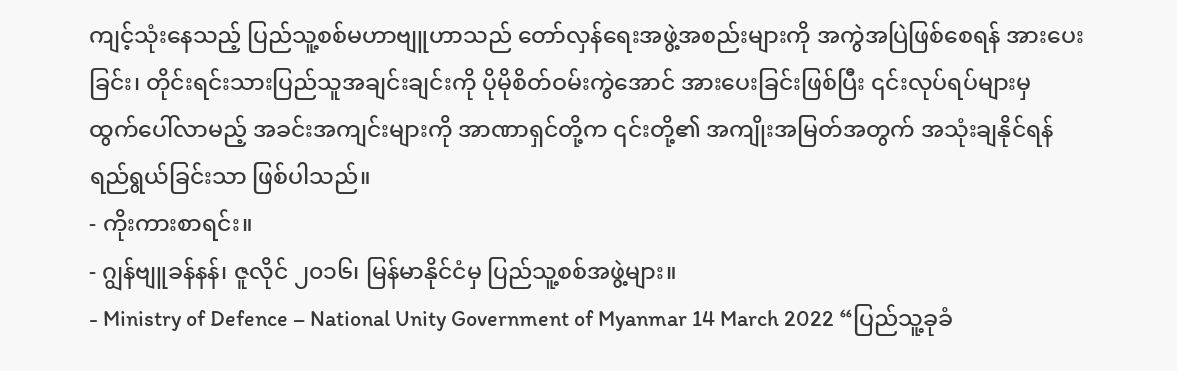ကျင့်သုံးနေသည့် ပြည်သူ့စစ်မဟာဗျူဟာသည် တော်လှန်ရေးအဖွဲ့အစည်းများကို အကွဲအပြဲဖြစ်စေရန် အားပေးခြင်း၊ တိုင်းရင်းသားပြည်သူအချင်းချင်းကို ပိုမိုစိတ်ဝမ်းကွဲအောင် အားပေးခြင်းဖြစ်ပြီး ၎င်းလုပ်ရပ်များမှ ထွက်ပေါ်လာမည့် အခင်းအကျင်းများကို အာဏာရှင်တို့က ၎င်းတို့၏ အကျိုးအမြတ်အတွက် အသုံးချနိုင်ရန် ရည်ရွယ်ခြင်းသာ ဖြစ်ပါသည်။
- ကိုးကားစာရင်း။
- ဂျွန်ဗျူခန်နန်၊ ဇူလိုင် ၂၀၁၆၊ မြန်မာနိုင်ငံမှ ပြည်သူ့စစ်အဖွဲ့များ။
- Ministry of Defence – National Unity Government of Myanmar 14 March 2022 “ပြည်သူ့ခုခံ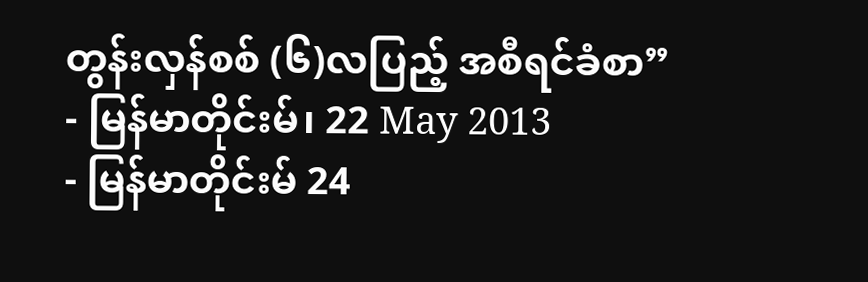တွန်းလှန်စစ် (၆)လပြည့် အစီရင်ခံစာ”
- မြန်မာတိုင်းမ်၊ 22 May 2013
- မြန်မာတိုင်းမ် 24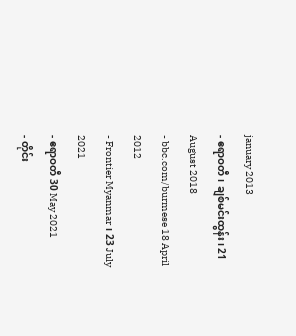january 2013
- ဧရာဝတီ၊ ချစ်မင်းထွန်း၊ 21 August 2018
- bbc.com/burmese 18 April 2012
- Frontier Myanmar၊ 23 July 2021
- ဧရာဝတီ 30 May 2021
- တိုင်း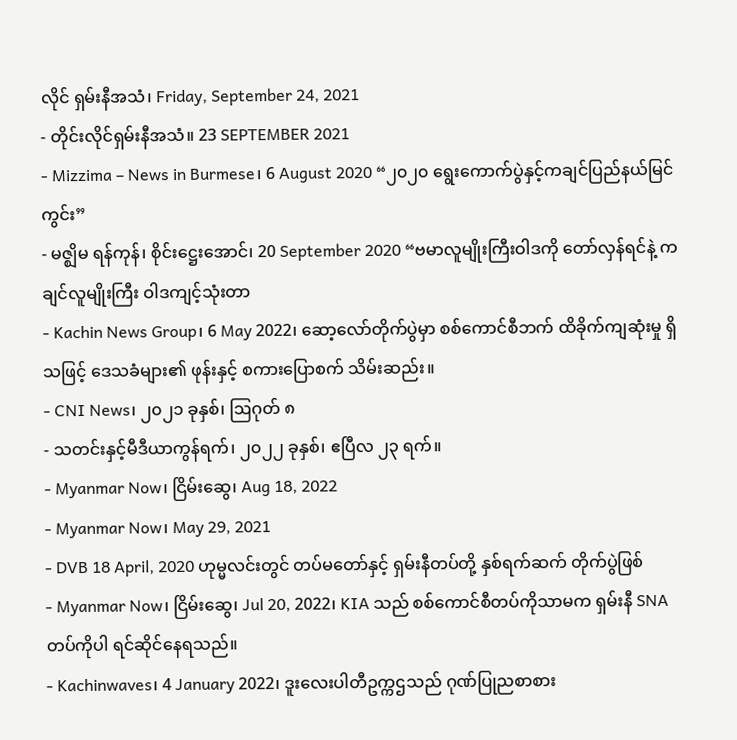လိုင် ရှမ်းနီအသံ၊ Friday, September 24, 2021
- တိုင်းလိုင်ရှမ်းနီအသံ။ 23 SEPTEMBER 2021
- Mizzima – News in Burmese၊ 6 August 2020 “၂၀၂၀ ရွေးကောက်ပွဲနှင့်ကချင်ပြည်နယ်မြင်ကွင်း”
- မဇ္ဈိမ ရန်ကုန်၊ စိုင်းဋ္ဌေးအောင်၊ 20 September 2020 “ဗမာလူမျိုးကြီးဝါဒကို တော်လှန်ရင်နဲ့ ကချင်လူမျိုးကြီး ဝါဒကျင့်သုံးတာ
- Kachin News Group၊ 6 May 2022၊ ဆော့လော်တိုက်ပွဲမှာ စစ်ကောင်စီဘက် ထိခိုက်ကျဆုံးမှု ရှိသဖြင့် ဒေသခံများ၏ ဖုန်းနှင့် စကားပြောစက် သိမ်းဆည်း။
- CNI News၊ ၂၀၂၁ ခုနှစ်၊ ဩဂုတ် ၈
- သတင်းနှင့်မီဒီယာကွန်ရက်၊ ၂၀၂၂ ခုနှစ်၊ ဧပြီလ ၂၃ ရက်။
- Myanmar Now၊ ငြိမ်းဆွေ၊ Aug 18, 2022
- Myanmar Now၊ May 29, 2021
- DVB 18 April, 2020 ဟုမ္မလင်းတွင် တပ်မတော်နှင့် ရှမ်းနီတပ်တို့ နှစ်ရက်ဆက် တိုက်ပွဲဖြစ်
- Myanmar Now၊ ငြိမ်းဆွေ၊ Jul 20, 2022၊ KIA သည် စစ်ကောင်စီတပ်ကိုသာမက ရှမ်းနီ SNA တပ်ကိုပါ ရင်ဆိုင်နေရသည်။
- Kachinwaves၊ 4 January 2022၊ ဒူးလေးပါတီဥက္ကဌသည် ဂုဏ်ပြုညစာစား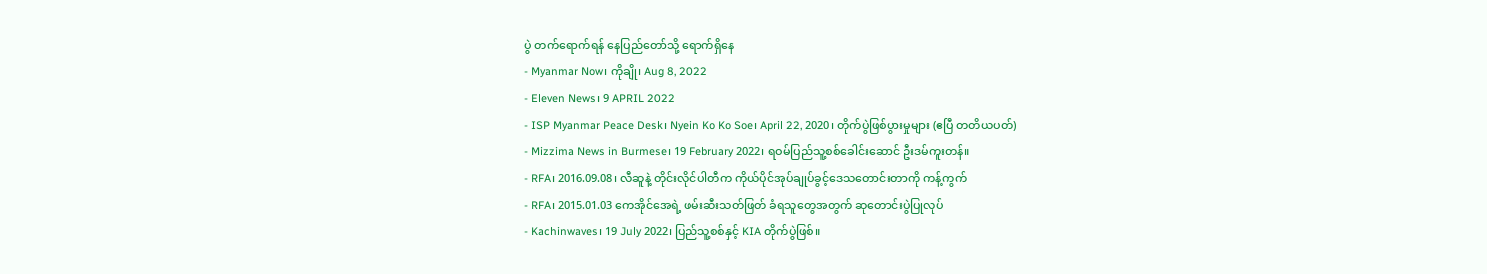ပွဲ တက်ရောက်ရန် နေပြည်တော်သို့ ရောက်ရှိနေ
- Myanmar Now၊ ကိုချို၊ Aug 8, 2022
- Eleven News၊ 9 APRIL 2022
- ISP Myanmar Peace Desk၊ Nyein Ko Ko Soe၊ April 22, 2020၊ တိုက်ပွဲဖြစ်ပွားမှုများ (ဧပြီ တတိယပတ်)
- Mizzima News in Burmese၊ 19 February 2022၊ ရဝမ်ပြည်သူ့စစ်ခေါင်းဆောင် ဦးဒမ်ကူးတန်။
- RFA၊ 2016.09.08၊ လီဆူနဲ့ တိုင်းလိုင်ပါတီက ကိုယ်ပိုင်အုပ်ချုပ်ခွင့်ဒေသတောင်းတာကို ကန့်ကွက်
- RFA၊ 2015.01.03 ကေအိုင်အေရဲ့ ဖမ်းဆီးသတ်ဖြတ် ခံရသူတွေအတွက် ဆုတောင်းပွဲပြုလုပ်
- Kachinwaves၊ 19 July 2022၊ ပြည်သူ့စစ်နှင့် KIA တိုက်ပွဲဖြစ်။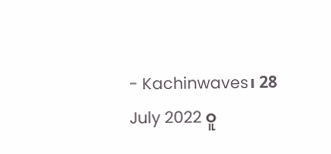- Kachinwaves၊ 28 July 2022 ဝူ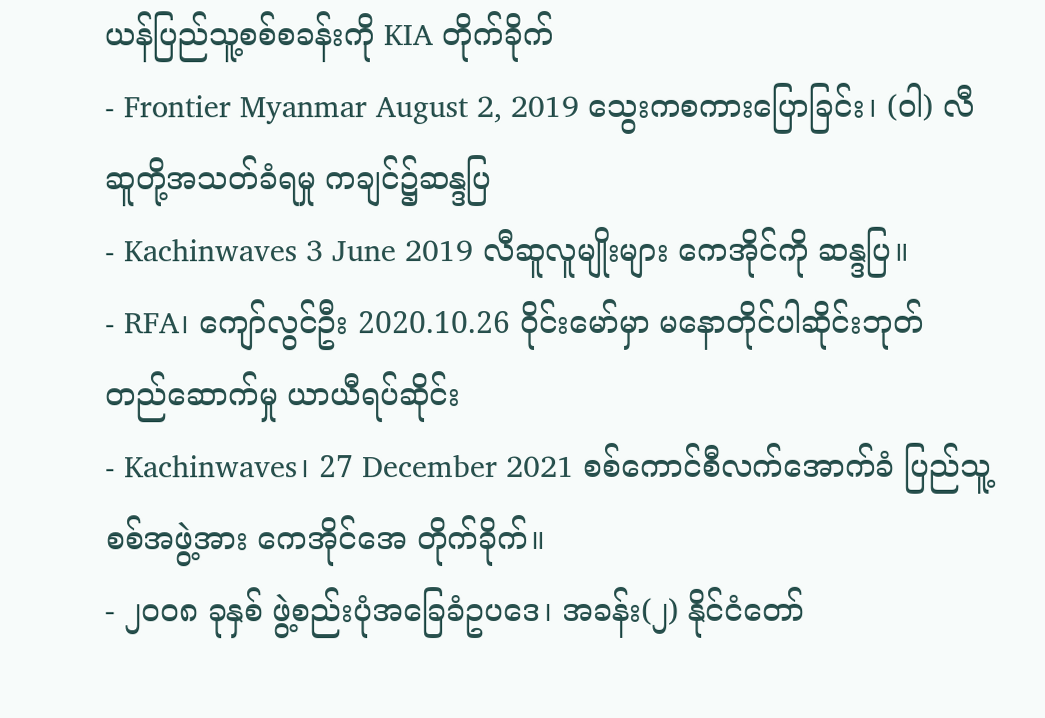ယန်ပြည်သူ့စစ်စခန်းကို KIA တိုက်ခိုက်
- Frontier Myanmar August 2, 2019 သွေးကစကားပြောခြင်း၊ (ဝါ) လီဆူတို့အသတ်ခံရမှု ကချင်၌ဆန္ဒပြ
- Kachinwaves 3 June 2019 လီဆူလူမျိုးများ ကေအိုင်ကို ဆန္ဒပြ။
- RFA၊ ကျော်လွင်ဦး 2020.10.26 ဝိုင်းမော်မှာ မနောတိုင်ပါဆိုင်းဘုတ် တည်ဆောက်မှု ယာယီရပ်ဆိုင်း
- Kachinwaves၊ 27 December 2021 စစ်ကောင်စီလက်အောက်ခံ ပြည်သူ့စစ်အဖွဲ့အား ကေအိုင်အေ တိုက်ခိုက်။
- ၂၀၀၈ ခုနှစ် ဖွဲ့စည်းပုံအခြေခံဥပဒေ၊ အခန်း(၂) နိုင်ငံတော်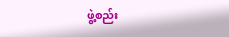ဖွဲ့စည်း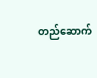တည်ဆောက်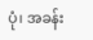ပုံ၊ အခန်း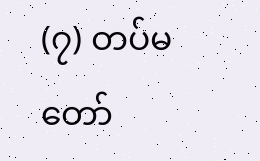(၇) တပ်မတော်